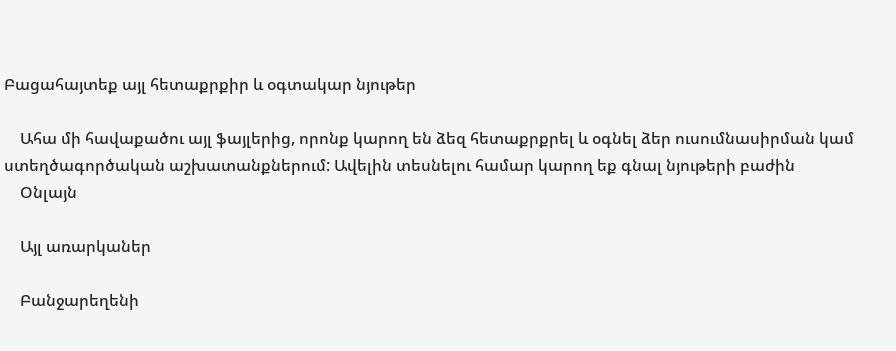Բացահայտեք այլ հետաքրքիր և օգտակար նյութեր

    Ահա մի հավաքածու այլ ֆայլերից, որոնք կարող են ձեզ հետաքրքրել և օգնել ձեր ուսումնասիրման կամ ստեղծագործական աշխատանքներում: Ավելին տեսնելու համար կարող եք գնալ նյութերի բաժին
    Օնլայն

    Այլ առարկաներ

    Բանջարեղենի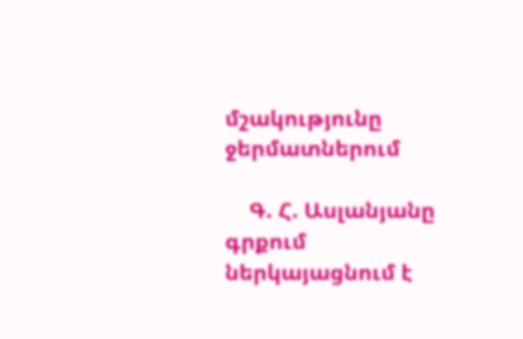մշակությունը ջերմատներում

    Գ. Հ. Ասլանյանը գրքում ներկայացնում է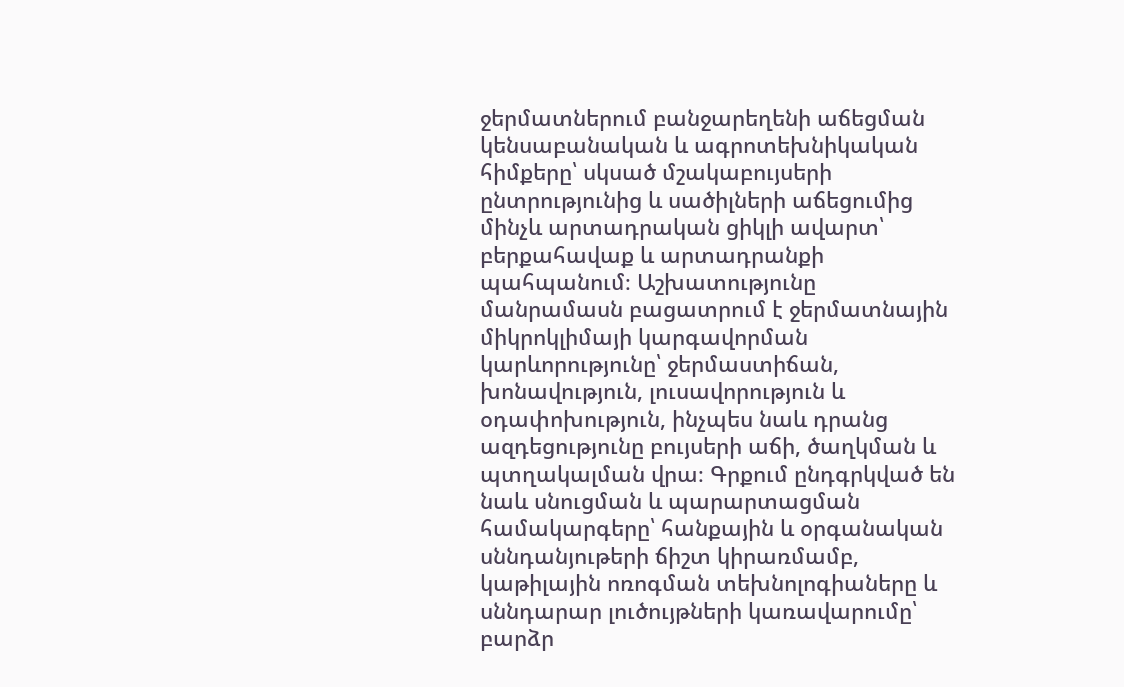ջերմատներում բանջարեղենի աճեցման կենսաբանական և ագրոտեխնիկական հիմքերը՝ սկսած մշակաբույսերի ընտրությունից և սածիլների աճեցումից մինչև արտադրական ցիկլի ավարտ՝ բերքահավաք և արտադրանքի պահպանում։ Աշխատությունը մանրամասն բացատրում է ջերմատնային միկրոկլիմայի կարգավորման կարևորությունը՝ ջերմաստիճան, խոնավություն, լուսավորություն և օդափոխություն, ինչպես նաև դրանց ազդեցությունը բույսերի աճի, ծաղկման և պտղակալման վրա։ Գրքում ընդգրկված են նաև սնուցման և պարարտացման համակարգերը՝ հանքային և օրգանական սննդանյութերի ճիշտ կիրառմամբ, կաթիլային ոռոգման տեխնոլոգիաները և սննդարար լուծույթների կառավարումը՝ բարձր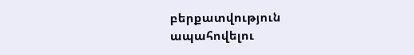բերքատվություն ապահովելու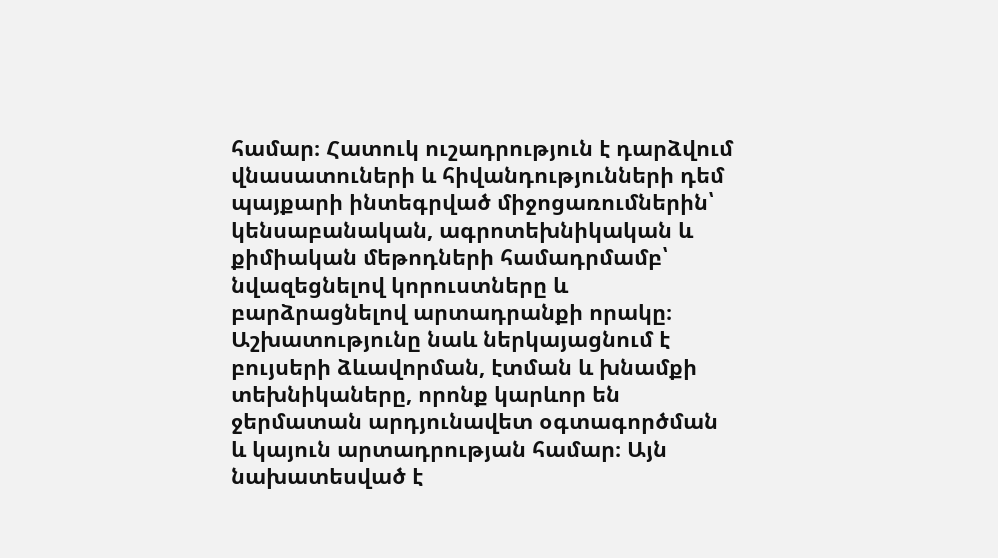համար։ Հատուկ ուշադրություն է դարձվում վնասատուների և հիվանդությունների դեմ պայքարի ինտեգրված միջոցառումներին՝ կենսաբանական, ագրոտեխնիկական և քիմիական մեթոդների համադրմամբ՝ նվազեցնելով կորուստները և բարձրացնելով արտադրանքի որակը։ Աշխատությունը նաև ներկայացնում է բույսերի ձևավորման, էտման և խնամքի տեխնիկաները, որոնք կարևոր են ջերմատան արդյունավետ օգտագործման և կայուն արտադրության համար։ Այն նախատեսված է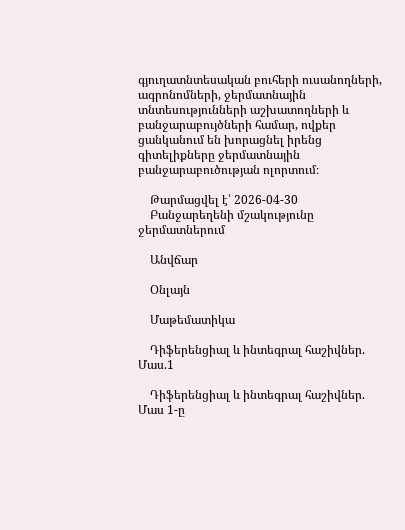գյուղատնտեսական բուհերի ուսանողների, ագրոնոմների, ջերմատնային տնտեսությունների աշխատողների և բանջարաբույծների համար, ովքեր ցանկանում են խորացնել իրենց գիտելիքները ջերմատնային բանջարաբուծության ոլորտում։

    Թարմացվել է՝ 2026-04-30
    Բանջարեղենի մշակությունը ջերմատներում

    Անվճար

    Օնլայն

    Մաթեմատիկա

    Դիֆերենցիալ և ինտեգրալ հաշիվներ. Մաս.1

    Դիֆերենցիալ և ինտեգրալ հաշիվներ. Մաս 1-ը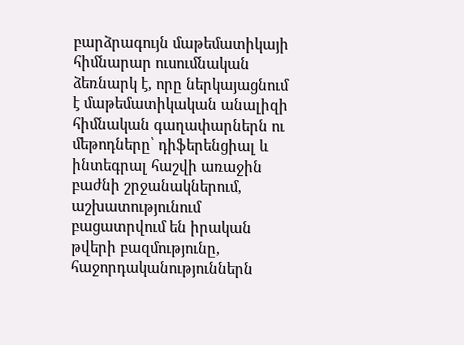բարձրագույն մաթեմատիկայի հիմնարար ուսումնական ձեռնարկ է, որը ներկայացնում է մաթեմատիկական անալիզի հիմնական գաղափարներն ու մեթոդները՝ դիֆերենցիալ և ինտեգրալ հաշվի առաջին բաժնի շրջանակներում, աշխատությունում բացատրվում են իրական թվերի բազմությունը, հաջորդականություններն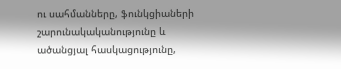ու սահմանները, ֆունկցիաների շարունակականությունը և ածանցյալ հասկացությունը,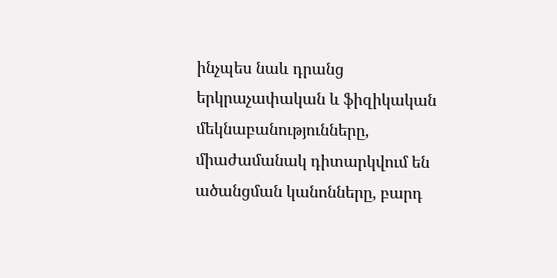ինչպես նաև դրանց երկրաչափական և ֆիզիկական մեկնաբանությունները, միաժամանակ դիտարկվում են ածանցման կանոնները, բարդ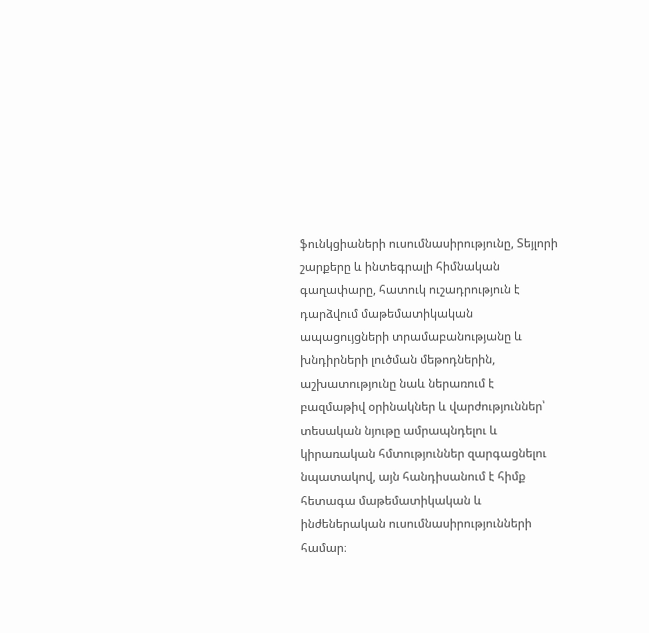ֆունկցիաների ուսումնասիրությունը, Տեյլորի շարքերը և ինտեգրալի հիմնական գաղափարը, հատուկ ուշադրություն է դարձվում մաթեմատիկական ապացույցների տրամաբանությանը և խնդիրների լուծման մեթոդներին, աշխատությունը նաև ներառում է բազմաթիվ օրինակներ և վարժություններ՝ տեսական նյութը ամրապնդելու և կիրառական հմտություններ զարգացնելու նպատակով, այն հանդիսանում է հիմք հետագա մաթեմատիկական և ինժեներական ուսումնասիրությունների համար։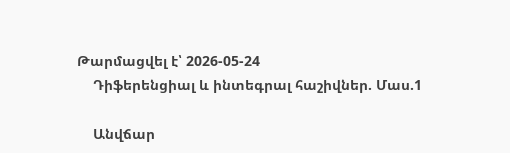Թարմացվել է՝ 2026-05-24
    Դիֆերենցիալ և ինտեգրալ հաշիվներ. Մաս.1

    Անվճար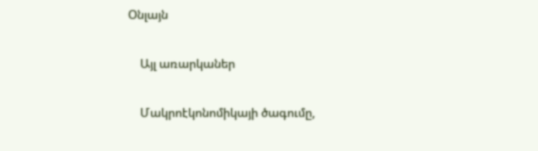Օնլայն

    Այլ առարկաներ

    Մակրոէկոնոմիկայի ծագումը,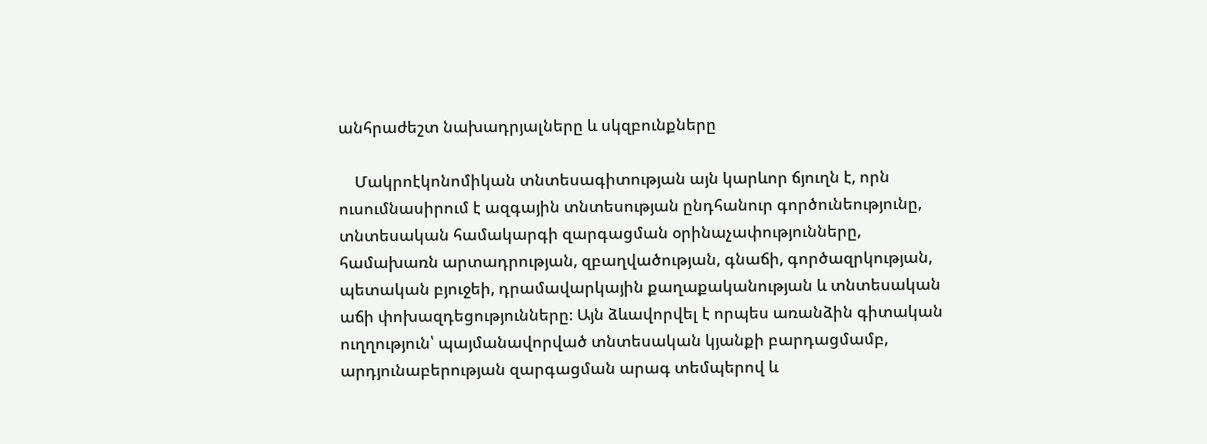անհրաժեշտ նախադրյալները և սկզբունքները

    Մակրոէկոնոմիկան տնտեսագիտության այն կարևոր ճյուղն է, որն ուսումնասիրում է ազգային տնտեսության ընդհանուր գործունեությունը, տնտեսական համակարգի զարգացման օրինաչափությունները, համախառն արտադրության, զբաղվածության, գնաճի, գործազրկության, պետական բյուջեի, դրամավարկային քաղաքականության և տնտեսական աճի փոխազդեցությունները։ Այն ձևավորվել է որպես առանձին գիտական ուղղություն՝ պայմանավորված տնտեսական կյանքի բարդացմամբ, արդյունաբերության զարգացման արագ տեմպերով և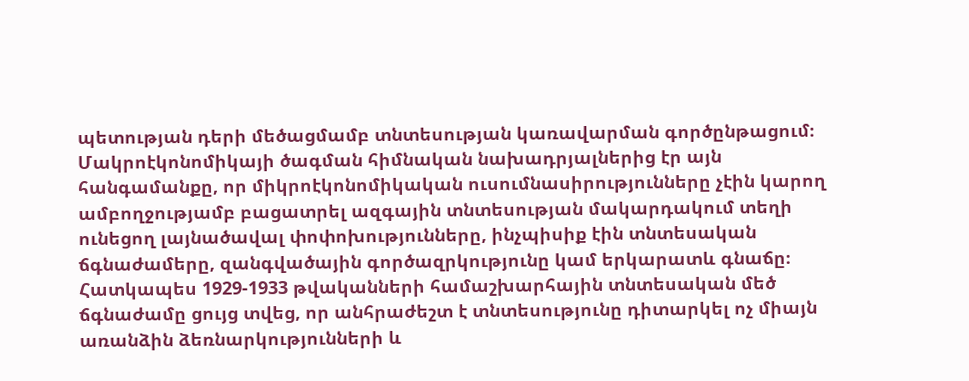պետության դերի մեծացմամբ տնտեսության կառավարման գործընթացում։ Մակրոէկոնոմիկայի ծագման հիմնական նախադրյալներից էր այն հանգամանքը, որ միկրոէկոնոմիկական ուսումնասիրությունները չէին կարող ամբողջությամբ բացատրել ազգային տնտեսության մակարդակում տեղի ունեցող լայնածավալ փոփոխությունները, ինչպիսիք էին տնտեսական ճգնաժամերը, զանգվածային գործազրկությունը կամ երկարատև գնաճը։ Հատկապես 1929-1933 թվականների համաշխարհային տնտեսական մեծ ճգնաժամը ցույց տվեց, որ անհրաժեշտ է տնտեսությունը դիտարկել ոչ միայն առանձին ձեռնարկությունների և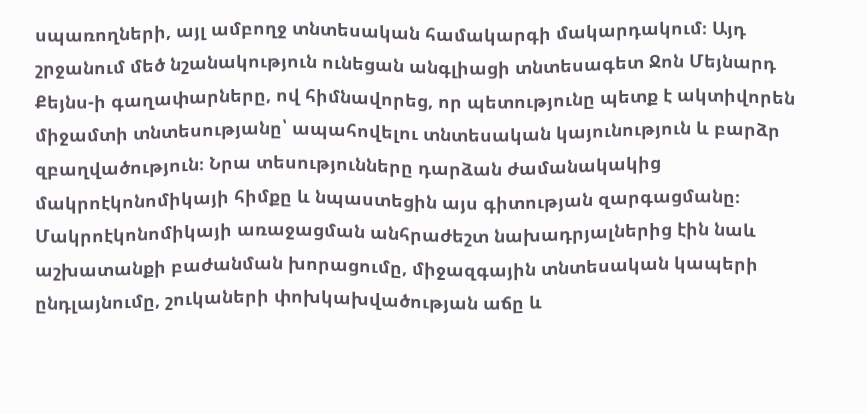սպառողների, այլ ամբողջ տնտեսական համակարգի մակարդակում։ Այդ շրջանում մեծ նշանակություն ունեցան անգլիացի տնտեսագետ Ջոն Մեյնարդ Քեյնս-ի գաղափարները, ով հիմնավորեց, որ պետությունը պետք է ակտիվորեն միջամտի տնտեսությանը՝ ապահովելու տնտեսական կայունություն և բարձր զբաղվածություն։ Նրա տեսությունները դարձան ժամանակակից մակրոէկոնոմիկայի հիմքը և նպաստեցին այս գիտության զարգացմանը։ Մակրոէկոնոմիկայի առաջացման անհրաժեշտ նախադրյալներից էին նաև աշխատանքի բաժանման խորացումը, միջազգային տնտեսական կապերի ընդլայնումը, շուկաների փոխկախվածության աճը և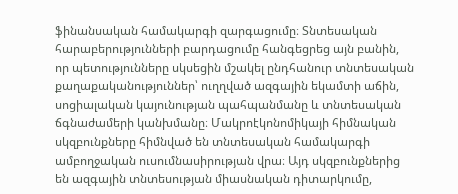ֆինանսական համակարգի զարգացումը։ Տնտեսական հարաբերությունների բարդացումը հանգեցրեց այն բանին, որ պետությունները սկսեցին մշակել ընդհանուր տնտեսական քաղաքականություններ՝ ուղղված ազգային եկամտի աճին, սոցիալական կայունության պահպանմանը և տնտեսական ճգնաժամերի կանխմանը։ Մակրոէկոնոմիկայի հիմնական սկզբունքները հիմնված են տնտեսական համակարգի ամբողջական ուսումնասիրության վրա։ Այդ սկզբունքներից են ազգային տնտեսության միասնական դիտարկումը,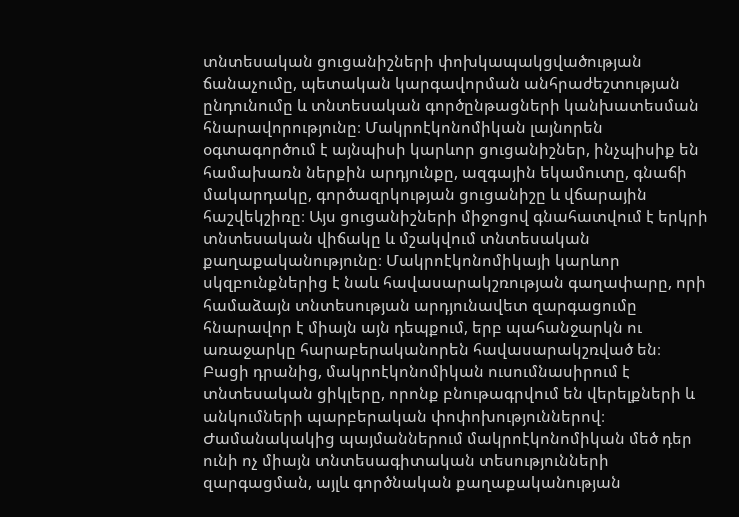տնտեսական ցուցանիշների փոխկապակցվածության ճանաչումը, պետական կարգավորման անհրաժեշտության ընդունումը և տնտեսական գործընթացների կանխատեսման հնարավորությունը։ Մակրոէկոնոմիկան լայնորեն օգտագործում է այնպիսի կարևոր ցուցանիշներ, ինչպիսիք են համախառն ներքին արդյունքը, ազգային եկամուտը, գնաճի մակարդակը, գործազրկության ցուցանիշը և վճարային հաշվեկշիռը։ Այս ցուցանիշների միջոցով գնահատվում է երկրի տնտեսական վիճակը և մշակվում տնտեսական քաղաքականությունը։ Մակրոէկոնոմիկայի կարևոր սկզբունքներից է նաև հավասարակշռության գաղափարը, որի համաձայն տնտեսության արդյունավետ զարգացումը հնարավոր է միայն այն դեպքում, երբ պահանջարկն ու առաջարկը հարաբերականորեն հավասարակշռված են։ Բացի դրանից, մակրոէկոնոմիկան ուսումնասիրում է տնտեսական ցիկլերը, որոնք բնութագրվում են վերելքների և անկումների պարբերական փոփոխություններով։ Ժամանակակից պայմաններում մակրոէկոնոմիկան մեծ դեր ունի ոչ միայն տնտեսագիտական տեսությունների զարգացման, այլև գործնական քաղաքականության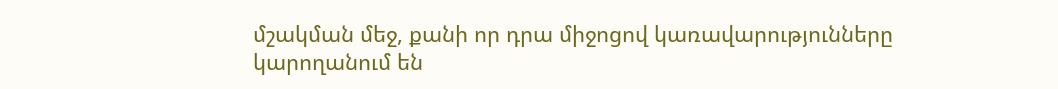մշակման մեջ, քանի որ դրա միջոցով կառավարությունները կարողանում են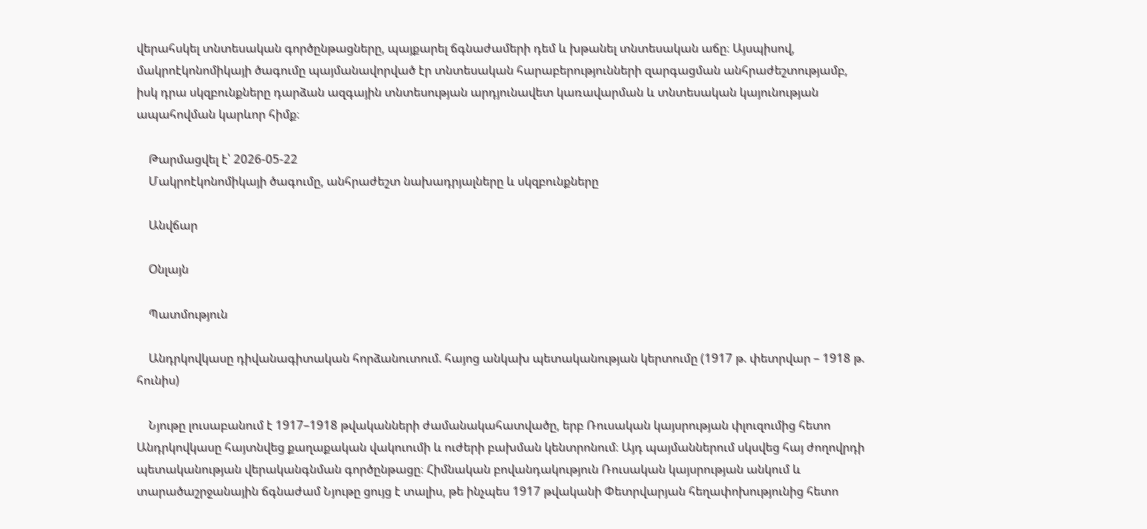վերահսկել տնտեսական գործընթացները, պայքարել ճգնաժամերի դեմ և խթանել տնտեսական աճը։ Այսպիսով, մակրոէկոնոմիկայի ծագումը պայմանավորված էր տնտեսական հարաբերությունների զարգացման անհրաժեշտությամբ, իսկ դրա սկզբունքները դարձան ազգային տնտեսության արդյունավետ կառավարման և տնտեսական կայունության ապահովման կարևոր հիմք։

    Թարմացվել է՝ 2026-05-22
    Մակրոէկոնոմիկայի ծագումը, անհրաժեշտ նախադրյալները և սկզբունքները

    Անվճար

    Օնլայն

    Պատմություն

    Անդրկովկասը դիվանագիտական հորձանուտում. հայոց անկախ պետականության կերտումը (1917 թ. փետրվար – 1918 թ. հունիս)

    Նյութը լուսաբանում է 1917–1918 թվականների ժամանակահատվածը, երբ Ռուսական կայսրության փլուզումից հետո Անդրկովկասը հայտնվեց քաղաքական վակուումի և ուժերի բախման կենտրոնում։ Այդ պայմաններում սկսվեց հայ ժողովրդի պետականության վերականգնման գործընթացը։ Հիմնական բովանդակություն Ռուսական կայսրության անկում և տարածաշրջանային ճգնաժամ Նյութը ցույց է տալիս, թե ինչպես 1917 թվականի Փետրվարյան հեղափոխությունից հետո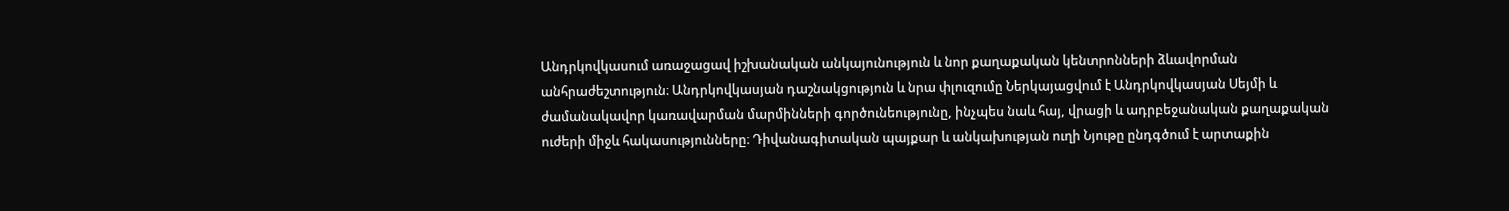Անդրկովկասում առաջացավ իշխանական անկայունություն և նոր քաղաքական կենտրոնների ձևավորման անհրաժեշտություն։ Անդրկովկասյան դաշնակցություն և նրա փլուզումը Ներկայացվում է Անդրկովկասյան Սեյմի և ժամանակավոր կառավարման մարմինների գործունեությունը, ինչպես նաև հայ, վրացի և ադրբեջանական քաղաքական ուժերի միջև հակասությունները։ Դիվանագիտական պայքար և անկախության ուղի Նյութը ընդգծում է արտաքին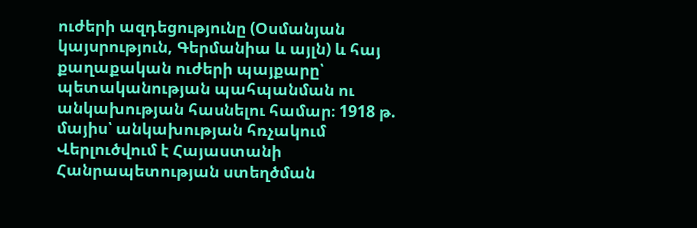ուժերի ազդեցությունը (Օսմանյան կայսրություն, Գերմանիա և այլն) և հայ քաղաքական ուժերի պայքարը՝ պետականության պահպանման ու անկախության հասնելու համար։ 1918 թ. մայիս՝ անկախության հռչակում Վերլուծվում է Հայաստանի Հանրապետության ստեղծման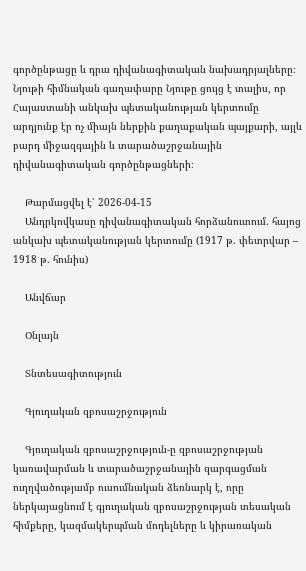գործընթացը և դրա դիվանագիտական նախադրյալները։ Նյութի հիմնական գաղափարը Նյութը ցույց է տալիս, որ Հայաստանի անկախ պետականության կերտումը արդյունք էր ոչ միայն ներքին քաղաքական պայքարի, այլև բարդ միջազգային և տարածաշրջանային դիվանագիտական գործընթացների։

    Թարմացվել է՝ 2026-04-15
    Անդրկովկասը դիվանագիտական հորձանուտում. հայոց անկախ պետականության կերտումը (1917 թ. փետրվար – 1918 թ. հունիս)

    Անվճար

    Օնլայն

    Տնտեսագիտություն

    Գյուղական զբոսաշրջություն

    Գյուղական զբոսաշրջություն-ը զբոսաշրջության կառավարման և տարածաշրջանային զարգացման ուղղվածությամբ ուսումնական ձեռնարկ է, որը ներկայացնում է գյուղական զբոսաշրջության տեսական հիմքերը, կազմակերպման մոդելները և կիրառական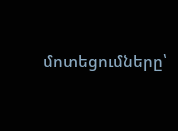մոտեցումները՝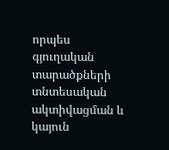որպես գյուղական տարածքների տնտեսական ակտիվացման և կայուն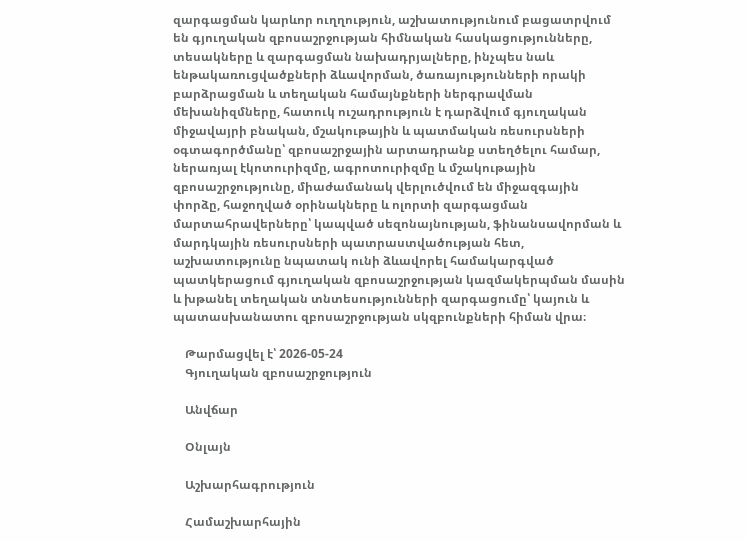զարգացման կարևոր ուղղություն, աշխատությունում բացատրվում են գյուղական զբոսաշրջության հիմնական հասկացությունները, տեսակները և զարգացման նախադրյալները, ինչպես նաև ենթակառուցվածքների ձևավորման, ծառայությունների որակի բարձրացման և տեղական համայնքների ներգրավման մեխանիզմները, հատուկ ուշադրություն է դարձվում գյուղական միջավայրի բնական, մշակութային և պատմական ռեսուրսների օգտագործմանը՝ զբոսաշրջային արտադրանք ստեղծելու համար, ներառյալ էկոտուրիզմը, ագրոտուրիզմը և մշակութային զբոսաշրջությունը, միաժամանակ վերլուծվում են միջազգային փորձը, հաջողված օրինակները և ոլորտի զարգացման մարտահրավերները՝ կապված սեզոնայնության, ֆինանսավորման և մարդկային ռեսուրսների պատրաստվածության հետ, աշխատությունը նպատակ ունի ձևավորել համակարգված պատկերացում գյուղական զբոսաշրջության կազմակերպման մասին և խթանել տեղական տնտեսությունների զարգացումը՝ կայուն և պատասխանատու զբոսաշրջության սկզբունքների հիման վրա։

    Թարմացվել է՝ 2026-05-24
    Գյուղական զբոսաշրջություն

    Անվճար

    Օնլայն

    Աշխարհագրություն

    Համաշխարհային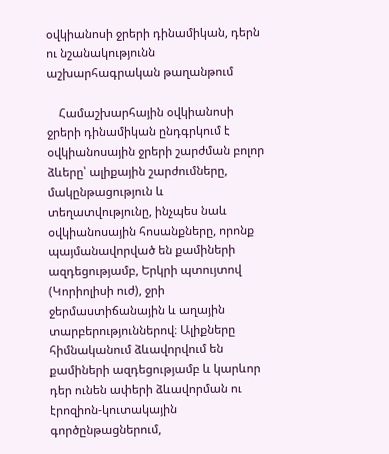օվկիանոսի ջրերի դինամիկան, դերն ու նշանակությունն աշխարհագրական թաղանթում

    Համաշխարհային օվկիանոսի ջրերի դինամիկան ընդգրկում է օվկիանոսային ջրերի շարժման բոլոր ձևերը՝ ալիքային շարժումները, մակընթացություն և տեղատվությունը, ինչպես նաև օվկիանոսային հոսանքները, որոնք պայմանավորված են քամիների ազդեցությամբ, Երկրի պտույտով (Կորիոլիսի ուժ), ջրի ջերմաստիճանային և աղային տարբերություններով։ Ալիքները հիմնականում ձևավորվում են քամիների ազդեցությամբ և կարևոր դեր ունեն ափերի ձևավորման ու էրոզիոն-կուտակային գործընթացներում,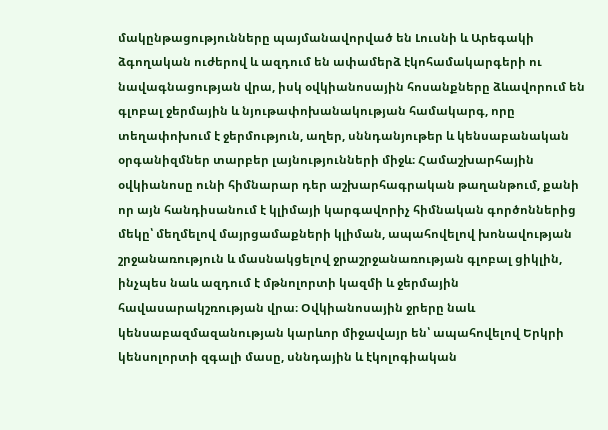մակընթացությունները պայմանավորված են Լուսնի և Արեգակի ձգողական ուժերով և ազդում են ափամերձ էկոհամակարգերի ու նավագնացության վրա, իսկ օվկիանոսային հոսանքները ձևավորում են գլոբալ ջերմային և նյութափոխանակության համակարգ, որը տեղափոխում է ջերմություն, աղեր, սննդանյութեր և կենսաբանական օրգանիզմներ տարբեր լայնությունների միջև։ Համաշխարհային օվկիանոսը ունի հիմնարար դեր աշխարհագրական թաղանթում, քանի որ այն հանդիսանում է կլիմայի կարգավորիչ հիմնական գործոններից մեկը՝ մեղմելով մայրցամաքների կլիման, ապահովելով խոնավության շրջանառություն և մասնակցելով ջրաշրջանառության գլոբալ ցիկլին, ինչպես նաև ազդում է մթնոլորտի կազմի և ջերմային հավասարակշռության վրա։ Օվկիանոսային ջրերը նաև կենսաբազմազանության կարևոր միջավայր են՝ ապահովելով Երկրի կենսոլորտի զգալի մասը, սննդային և էկոլոգիական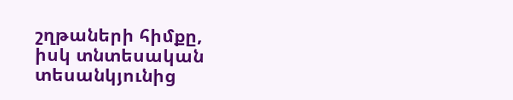շղթաների հիմքը, իսկ տնտեսական տեսանկյունից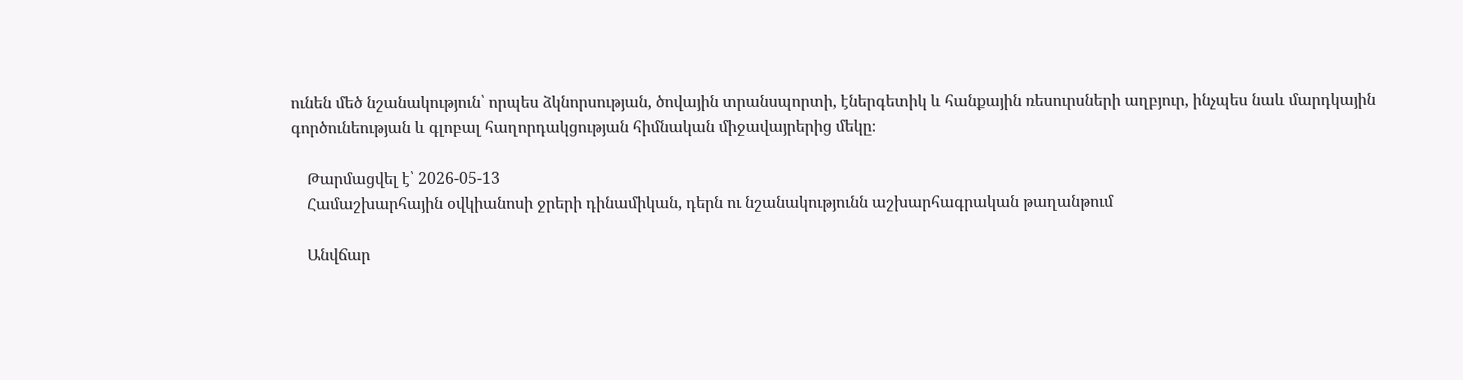ունեն մեծ նշանակություն՝ որպես ձկնորսության, ծովային տրանսպորտի, էներգետիկ և հանքային ռեսուրսների աղբյուր, ինչպես նաև մարդկային գործունեության և գլոբալ հաղորդակցության հիմնական միջավայրերից մեկը։

    Թարմացվել է՝ 2026-05-13
    Համաշխարհային օվկիանոսի ջրերի դինամիկան, դերն ու նշանակությունն աշխարհագրական թաղանթում

    Անվճար